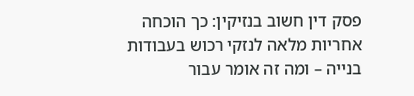פסק דין חשוב בנזיקין: כך הוכחה אחריות מלאה לנזקי רכוש בעבודות בנייה – ומה זה אומר עבור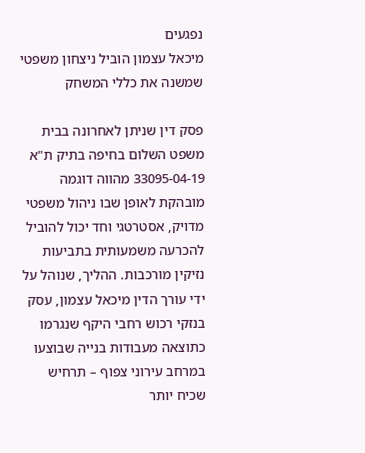נפגעים
מיכאל עצמון הוביל ניצחון משפטי שמשנה את כללי המשחק

פסק דין שניתן לאחרונה בבית משפט השלום בחיפה בתיק ת"א 33095-04-19 מהווה דוגמה מובהקת לאופן שבו ניהול משפטי מדויק, אסטרטגי וחד יכול להוביל להכרעה משמעותית בתביעות נזיקין מורכבות. ההליך, שנוהל על ידי עורך הדין מיכאל עצמון, עסק בנזקי רכוש רחבי היקף שנגרמו כתוצאה מעבודות בנייה שבוצעו במרחב עירוני צפוף – תרחיש שכיח יותר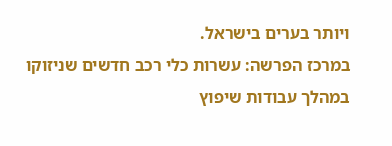ויותר בערים בישראל.
במרכז הפרשה: עשרות כלי רכב חדשים שניזוקו במהלך עבודות שיפוץ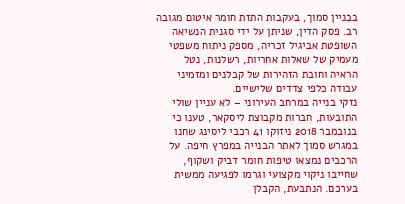בבניין סמוך, בעקבות התזת חומר איטום מגובה רב. פסק הדין, שניתן על ידי סגנית הנשיאה השופטת אביגיל זכריה, מספק ניתוח משפטי מעמיק של שאלות אחריות, רשלנות, נטל הראיה וחובת הזהירות של קבלנים ומזמיני עבודה כלפי צדדים שלישיים.
נזקי בנייה במרחב העירוני – לא עניין שולי
התובעות, חברות מקבוצת ליסקאר, טענו כי בנובמבר 2018 ניזוקו 41 רכבי ליסינג שחנו במגרש סמוך לאתר הבנייה במפרץ חיפה. על הרכבים נמצאו טיפות חומר דביק ושקוף, שחייבו ניקוי מקצועי וגרמו לפגיעה ממשית בערכם. הנתבעת, הקבלן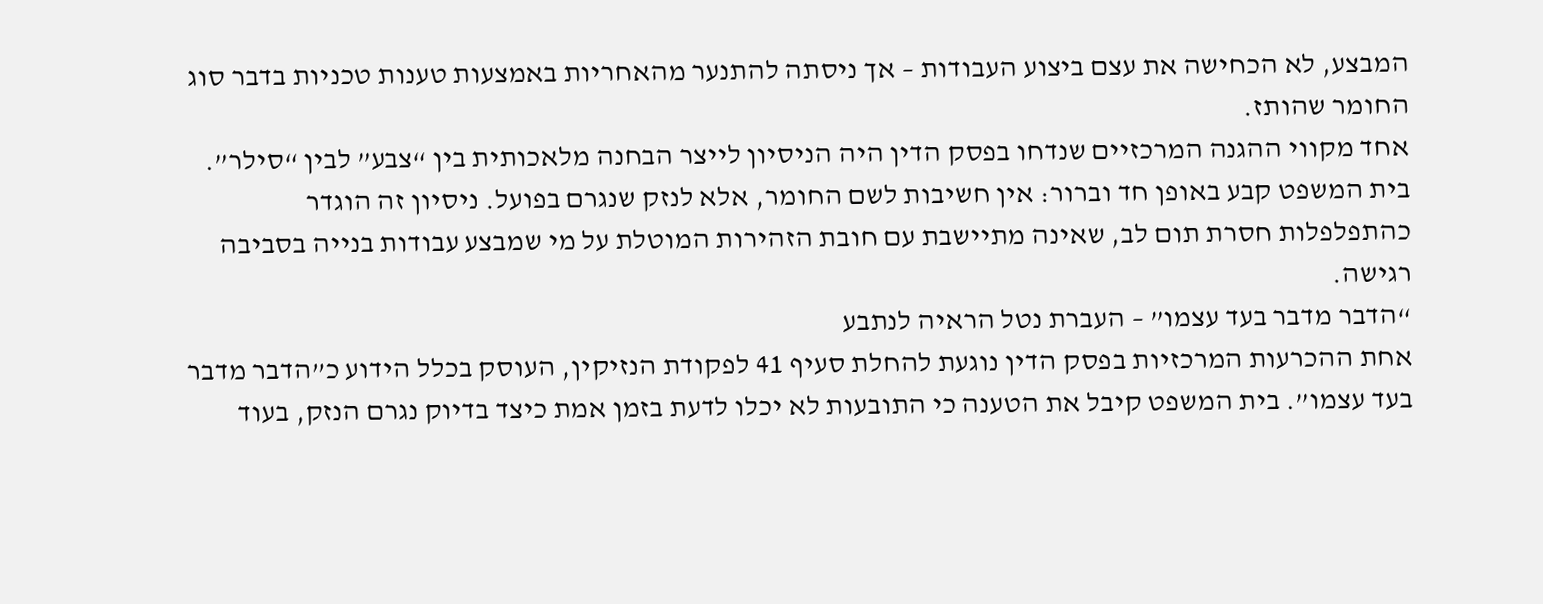המבצע, לא הכחישה את עצם ביצוע העבודות – אך ניסתה להתנער מהאחריות באמצעות טענות טכניות בדבר סוג החומר שהותז.
אחד מקווי ההגנה המרכזיים שנדחו בפסק הדין היה הניסיון לייצר הבחנה מלאכותית בין “צבע” לבין “סילר”. בית המשפט קבע באופן חד וברור: אין חשיבות לשם החומר, אלא לנזק שנגרם בפועל. ניסיון זה הוגדר כהתפלפלות חסרת תום לב, שאינה מתיישבת עם חובת הזהירות המוטלת על מי שמבצע עבודות בנייה בסביבה רגישה.
“הדבר מדבר בעד עצמו” – העברת נטל הראיה לנתבע
אחת ההכרעות המרכזיות בפסק הדין נוגעת להחלת סעיף 41 לפקודת הנזיקין, העוסק בכלל הידוע כ”הדבר מדבר בעד עצמו”. בית המשפט קיבל את הטענה כי התובעות לא יכלו לדעת בזמן אמת כיצד בדיוק נגרם הנזק, בעוד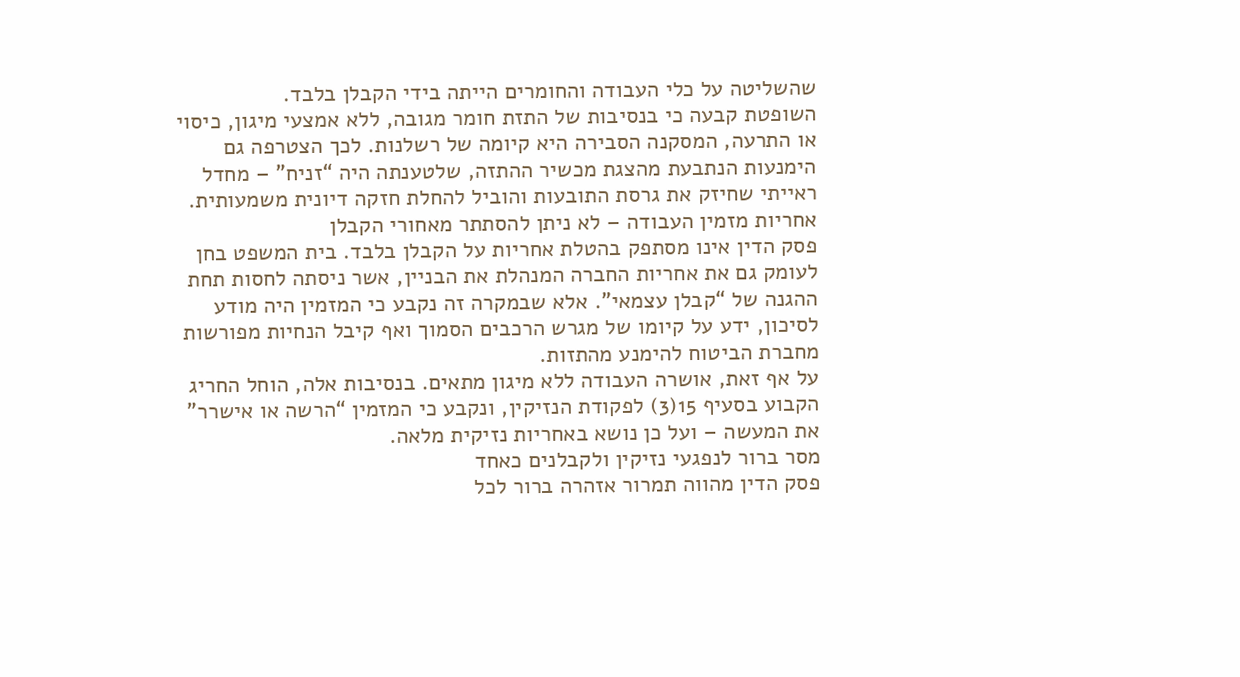שהשליטה על כלי העבודה והחומרים הייתה בידי הקבלן בלבד.
השופטת קבעה כי בנסיבות של התזת חומר מגובה, ללא אמצעי מיגון, כיסוי או התרעה, המסקנה הסבירה היא קיומה של רשלנות. לכך הצטרפה גם הימנעות הנתבעת מהצגת מכשיר ההתזה, שלטענתה היה “זניח” – מחדל ראייתי שחיזק את גרסת התובעות והוביל להחלת חזקה דיונית משמעותית.
אחריות מזמין העבודה – לא ניתן להסתתר מאחורי הקבלן
פסק הדין אינו מסתפק בהטלת אחריות על הקבלן בלבד. בית המשפט בחן לעומק גם את אחריות החברה המנהלת את הבניין, אשר ניסתה לחסות תחת ההגנה של “קבלן עצמאי”. אלא שבמקרה זה נקבע כי המזמין היה מודע לסיכון, ידע על קיומו של מגרש הרכבים הסמוך ואף קיבל הנחיות מפורשות מחברת הביטוח להימנע מהתזות.
על אף זאת, אושרה העבודה ללא מיגון מתאים. בנסיבות אלה, הוחל החריג הקבוע בסעיף 15(3) לפקודת הנזיקין, ונקבע כי המזמין “הרשה או אישרר” את המעשה – ועל כן נושא באחריות נזיקית מלאה.
מסר ברור לנפגעי נזיקין ולקבלנים כאחד
פסק הדין מהווה תמרור אזהרה ברור לכל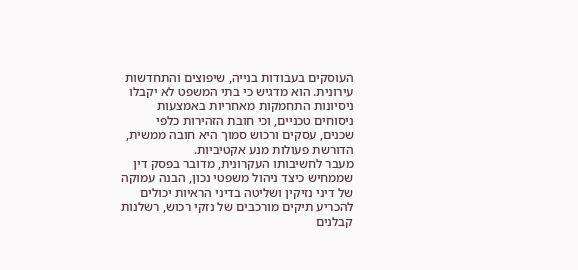העוסקים בעבודות בנייה, שיפוצים והתחדשות עירונית. הוא מדגיש כי בתי המשפט לא יקבלו ניסיונות התחמקות מאחריות באמצעות ניסוחים טכניים, וכי חובת הזהירות כלפי שכנים, עסקים ורכוש סמוך היא חובה ממשית, הדורשת פעולות מנע אקטיביות.
מעבר לחשיבותו העקרונית, מדובר בפסק דין שממחיש כיצד ניהול משפטי נכון, הבנה עמוקה של דיני נזיקין ושליטה בדיני הראיות יכולים להכריע תיקים מורכבים של נזקי רכוש, רשלנות קבלנים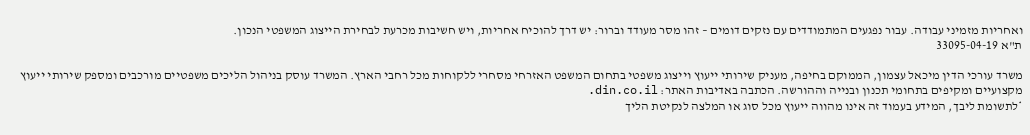ואחריות מזמיני עבודה. עבור נפגעים המתמודדים עם נזקים דומים – זהו מסר מעודד וברור: יש דרך להוכיח אחריות, ויש חשיבות מכרעת לבחירת הייצוג המשפטי הנכון.
ת"א 33095-04-19

משרד עורכי הדין מיכאל עצמון, הממוקם בחיפה, מעניק שירותי ייעוץ וייצוג משפטי בתחום המשפט האזרחי מסחרי ללקוחות מכל רחבי הארץ. המשרד עוסק בניהול הליכים משפטיים מורכבים ומספק שירותי ייעוץ מקצועיים ומקיפים בתחומי תכנון ובנייה וההורשה. הכתבה באדיבות האתר: din.co.il.
*לתשומת ליבך, המידע בעמוד זה אינו מהווה ייעוץ מכל סוג או המלצה לנקיטת הליך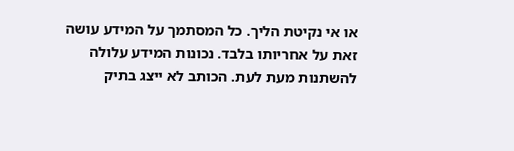או אי נקיטת הליך. כל המסתמך על המידע עושה זאת על אחריותו בלבד. נכונות המידע עלולה להשתנות מעת לעת. הכותב לא ייצג בתיק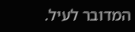המדובר לעיל.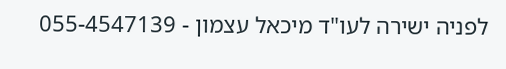לפניה ישירה לעו"ד מיכאל עצמון - 055-4547139